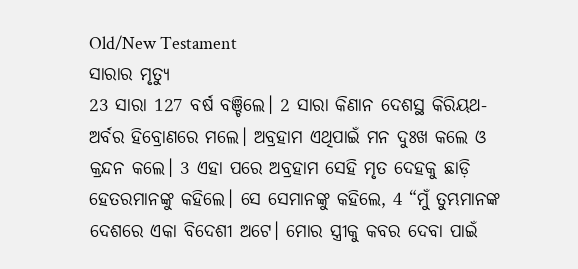Old/New Testament
ସାରାର ମୃତ୍ୟୁ
23 ସାରା 127 ବର୍ଷ ବଞ୍ଚିଲେ। 2 ସାରା କିଣାନ ଦେଶସ୍ଥ କିରିୟଥ-ଅର୍ବର ହିବ୍ରୋଣରେ ମଲେ। ଅବ୍ରହାମ ଏଥିପାଇଁ ମନ ଦୁଃଖ କଲେ ଓ କ୍ରନ୍ଦନ କଲେ। 3 ଏହା ପରେ ଅବ୍ରହାମ ସେହି ମୃତ ଦେହକୁ ଛାଡ଼ି ହେତରମାନଙ୍କୁ କହିଲେ। ସେ ସେମାନଙ୍କୁ କହିଲେ, 4 “ମୁଁ ତୁମ୍ଭମାନଙ୍କ ଦେଶରେ ଏକା ବିଦେଶୀ ଅଟେ। ମୋର ସ୍ତ୍ରୀକୁ କବର ଦେବା ପାଇଁ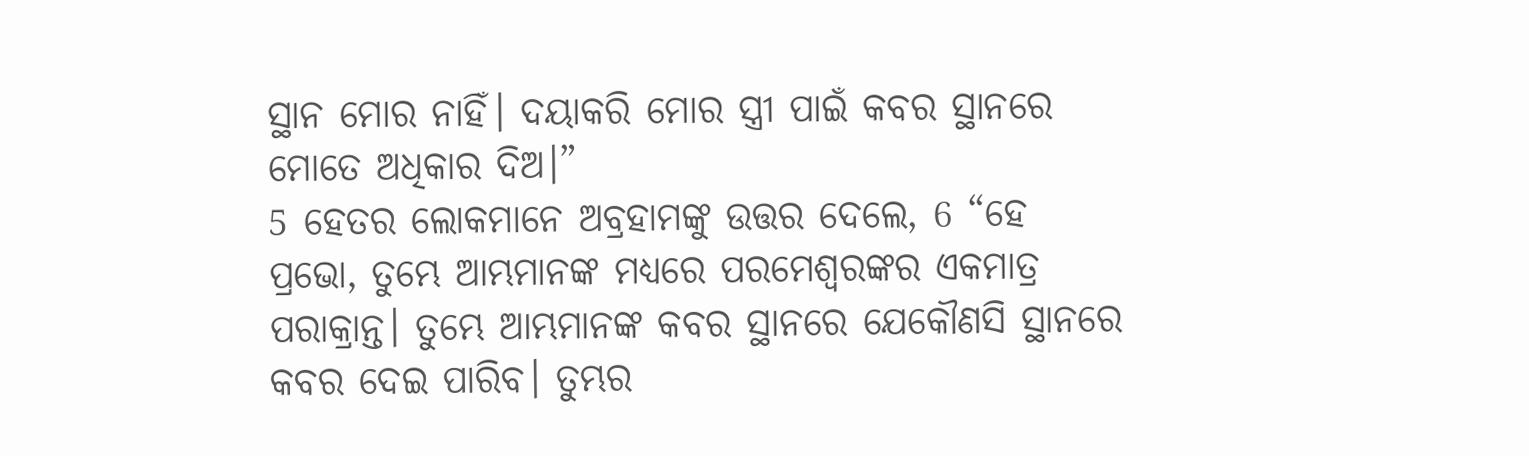ସ୍ଥାନ ମୋର ନାହିଁ। ଦୟାକରି ମୋର ସ୍ତ୍ରୀ ପାଇଁ କବର ସ୍ଥାନରେ ମୋତେ ଅଧିକାର ଦିଅ।”
5 ହେତର ଲୋକମାନେ ଅବ୍ରହାମଙ୍କୁ ଉତ୍ତର ଦେଲେ, 6 “ହେ ପ୍ରଭୋ, ତୁମ୍ଭେ ଆମ୍ଭମାନଙ୍କ ମଧ୍ୟରେ ପରମେଶ୍ୱରଙ୍କର ଏକମାତ୍ର ପରାକ୍ରାନ୍ତ। ତୁମ୍ଭେ ଆମ୍ଭମାନଙ୍କ କବର ସ୍ଥାନରେ ଯେକୌଣସି ସ୍ଥାନରେ କବର ଦେଇ ପାରିବ। ତୁମ୍ଭର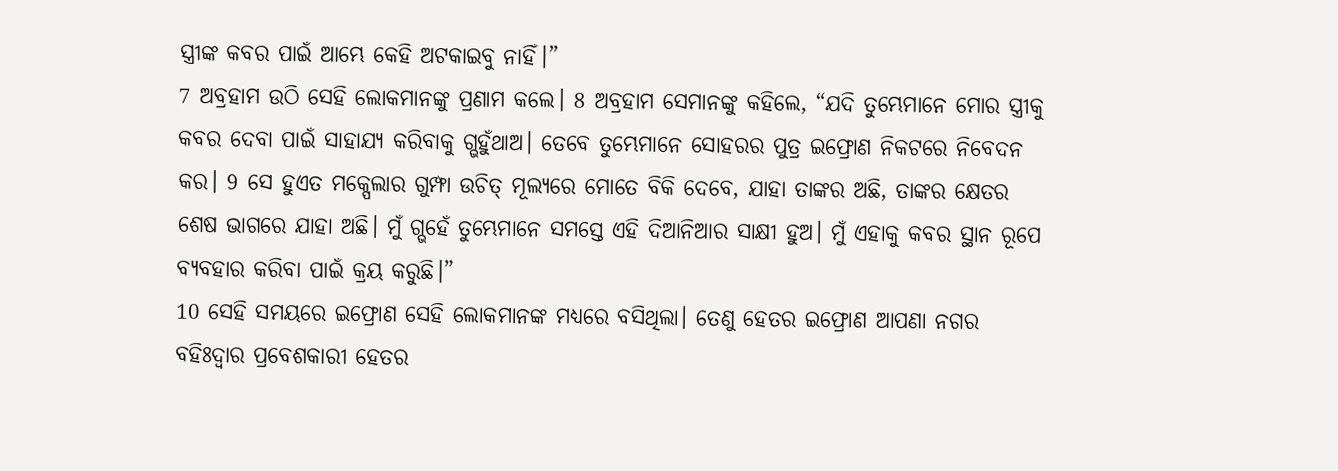ସ୍ତ୍ରୀଙ୍କ କବର ପାଇଁ ଆମ୍ଭେ କେହି ଅଟକାଇବୁ ନାହିଁ।”
7 ଅବ୍ରହାମ ଉଠି ସେହି ଲୋକମାନଙ୍କୁ ପ୍ରଣାମ କଲେ। 8 ଅବ୍ରହାମ ସେମାନଙ୍କୁ କହିଲେ, “ଯଦି ତୁମ୍ଭେମାନେ ମୋର ସ୍ତ୍ରୀକୁ କବର ଦେବା ପାଇଁ ସାହାଯ୍ୟ କରିବାକୁ ଗ୍ଭହୁଁଥାଅ। ତେବେ ତୁମ୍ଭେମାନେ ସୋହରର ପୁତ୍ର ଇଫ୍ରୋଣ ନିକଟରେ ନିବେଦନ କର। 9 ସେ ହୁଏତ ମକ୍ପେଲାର ଗୁମ୍ଫା ଉଚିତ୍ ମୂଲ୍ୟରେ ମୋତେ ବିକି ଦେବେ, ଯାହା ତାଙ୍କର ଅଛି, ତାଙ୍କର କ୍ଷେତର ଶେଷ ଭାଗରେ ଯାହା ଅଛି। ମୁଁ ଗ୍ଭହେଁ ତୁମ୍ଭେମାନେ ସମସ୍ତେ ଏହି ଦିଆନିଆର ସାକ୍ଷୀ ହୁଅ। ମୁଁ ଏହାକୁ କବର ସ୍ଥାନ ରୂପେ ବ୍ୟବହାର କରିବା ପାଇଁ କ୍ରୟ କରୁଛି।”
10 ସେହି ସମୟରେ ଇଫ୍ରୋଣ ସେହି ଲୋକମାନଙ୍କ ମଧ୍ୟରେ ବସିଥିଲା। ତେଣୁ ହେତର ଇଫ୍ରୋଣ ଆପଣା ନଗର ବହିଃଦ୍ୱାର ପ୍ରବେଶକାରୀ ହେତର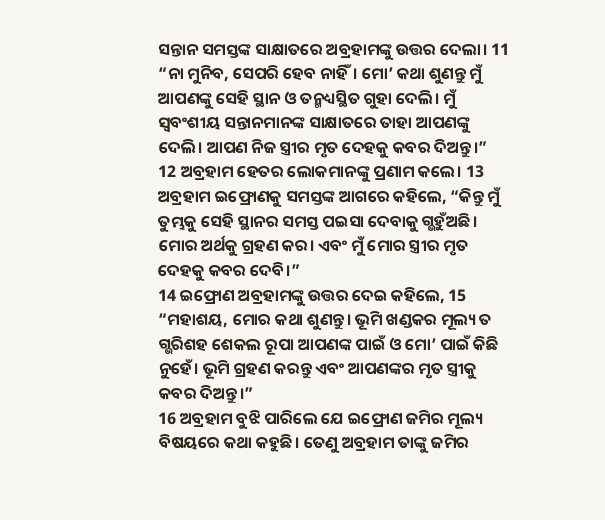ସନ୍ତାନ ସମସ୍ତଙ୍କ ସାକ୍ଷାତରେ ଅବ୍ରହାମଙ୍କୁ ଉତ୍ତର ଦେଲା। 11 “ନା ମୁନିବ, ସେପରି ହେବ ନାହିଁ। ମୋ’ କଥା ଶୁଣନ୍ତୁ ମୁଁ ଆପଣଙ୍କୁ ସେହି ସ୍ଥାନ ଓ ତନ୍ମଧ୍ୟସ୍ଥିତ ଗୁହା ଦେଲି। ମୁଁ ସ୍ୱବଂଶୀୟ ସନ୍ତାନମାନଙ୍କ ସାକ୍ଷାତରେ ତାହା ଆପଣଙ୍କୁ ଦେଲି। ଆପଣ ନିଜ ସ୍ତ୍ରୀର ମୃତ ଦେହକୁ କବର ଦିଅନ୍ତୁ।”
12 ଅବ୍ରହାମ ହେତର ଲୋକମାନଙ୍କୁ ପ୍ରଣାମ କଲେ। 13 ଅବ୍ରହାମ ଇଫ୍ରୋଣକୁ ସମସ୍ତଙ୍କ ଆଗରେ କହିଲେ, “କିନ୍ତୁ ମୁଁ ତୁମ୍ଭକୁ ସେହି ସ୍ଥାନର ସମସ୍ତ ପଇସା ଦେବାକୁ ଗ୍ଭହୁଁଅଛି। ମୋର ଅର୍ଥକୁ ଗ୍ରହଣ କର। ଏବଂ ମୁଁ ମୋର ସ୍ତ୍ରୀର ମୃତ ଦେହକୁ କବର ଦେବି।”
14 ଇଫ୍ରୋଣ ଅବ୍ରହାମଙ୍କୁ ଉତ୍ତର ଦେଇ କହିଲେ, 15 “ମହାଶୟ, ମୋର କଥା ଶୁଣନ୍ତୁ। ଭୂମି ଖଣ୍ଡକର ମୂଲ୍ୟ ତ ଗ୍ଭରିଶହ ଶେକଲ ରୂପା ଆପଣଙ୍କ ପାଇଁ ଓ ମୋ’ ପାଇଁ କିଛି ନୁହେଁ। ଭୂମି ଗ୍ରହଣ କରନ୍ତୁ ଏବଂ ଆପଣଙ୍କର ମୃତ ସ୍ତ୍ରୀକୁ କବର ଦିଅନ୍ତୁ।”
16 ଅବ୍ରହାମ ବୁଝି ପାରିଲେ ଯେ ଇଫ୍ରୋଣ ଜମିର ମୂଲ୍ୟ ବିଷୟରେ କଥା କହୁଛି। ତେଣୁ ଅବ୍ରହାମ ତାଙ୍କୁ ଜମିର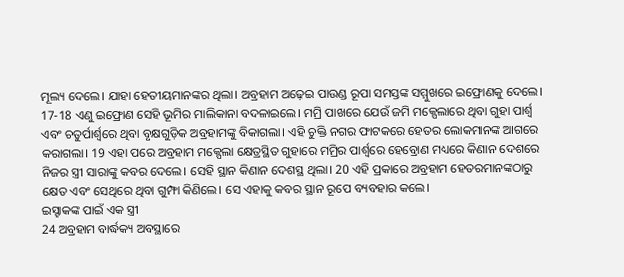ମୂଲ୍ୟ ଦେଲେ। ଯାହା ହେତୀୟମାନଙ୍କର ଥିଲା। ଅବ୍ରହାମ ଅଢ଼େଇ ପାଉଣ୍ଡ ରୂପା ସମସ୍ତଙ୍କ ସମ୍ମୁଖରେ ଇଫ୍ରୋଣକୁ ଦେଲେ।
17-18 ଏଣୁ ଇଫ୍ରୋଣ ସେହି ଭୂମିର ମାଲିକାନା ବଦଳାଇଲେ। ମମ୍ରି ପାଖରେ ଯେଉଁ ଜମି ମକ୍ପେଲାରେ ଥିବା ଗୁହା ପାର୍ଶ୍ୱ ଏବଂ ଚତୁର୍ପାର୍ଶ୍ୱରେ ଥିବା ବୃକ୍ଷଗୁଡ଼ିକ ଅବ୍ରହାମଙ୍କୁ ବିକାଗଲା। ଏହି ଚୁକ୍ତି ନଗର ଫାଟକରେ ହେତର ଲୋକମାନଙ୍କ ଆଗରେ କରାଗଲା। 19 ଏହା ପରେ ଅବ୍ରହାମ ମକ୍ପେଲା କ୍ଷେତ୍ରସ୍ଥିତ ଗୁହାରେ ମମ୍ରିର ପାର୍ଶ୍ୱରେ ହେବ୍ରୋଣ ମଧ୍ୟରେ କିଣାନ ଦେଶରେ ନିଜର ସ୍ତ୍ରୀ ସାରାଙ୍କୁ କବର ଦେଲେ। ସେହି ସ୍ଥାନ କିଣାନ ଦେଶସ୍ଥ ଥିଲା। 20 ଏହି ପ୍ରକାରେ ଅବ୍ରହାମ ହେତରମାନଙ୍କଠାରୁ କ୍ଷେତ ଏବଂ ସେଥିରେ ଥିବା ଗୁମ୍ଫା କିଣିଲେ। ସେ ଏହାକୁ କବର ସ୍ଥାନ ରୂପେ ବ୍ୟବହାର କଲେ।
ଇସ୍ହାକଙ୍କ ପାଇଁ ଏକ ସ୍ତ୍ରୀ
24 ଅବ୍ରହାମ ବାର୍ଦ୍ଧକ୍ୟ ଅବସ୍ଥାରେ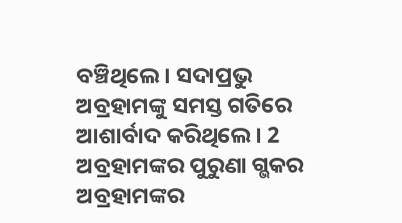ବଞ୍ଚିଥିଲେ। ସଦାପ୍ରଭୁ ଅବ୍ରହାମଙ୍କୁ ସମସ୍ତ ଗତିରେ ଆଶାର୍ବାଦ କରିଥିଲେ। 2 ଅବ୍ରହାମଙ୍କର ପୁରୁଣା ଗ୍ଭକର ଅବ୍ରହାମଙ୍କର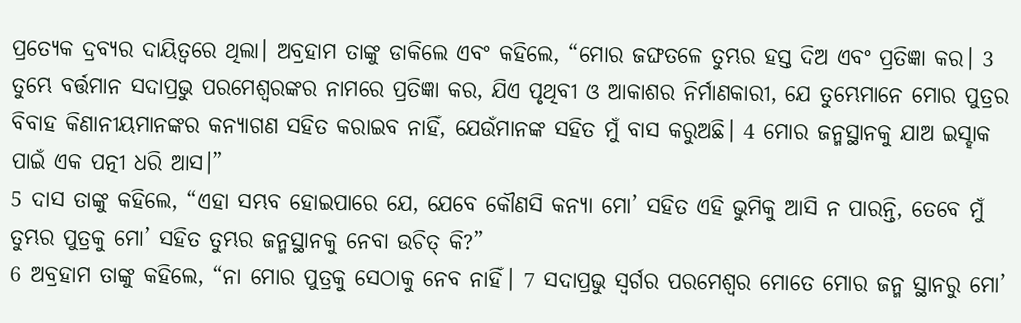ପ୍ରତ୍ୟେକ ଦ୍ରବ୍ୟର ଦାୟିତ୍ୱରେ ଥିଲା। ଅବ୍ରହାମ ତାଙ୍କୁ ଡାକିଲେ ଏବଂ କହିଲେ, “ମୋର ଜଙ୍ଘତଳେ ତୁମ୍ଭର ହସ୍ତ ଦିଅ ଏବଂ ପ୍ରତିଜ୍ଞା କର। 3 ତୁମ୍ଭେ ବର୍ତ୍ତମାନ ସଦାପ୍ରଭୁ ପରମେଶ୍ୱରଙ୍କର ନାମରେ ପ୍ରତିଜ୍ଞା କର, ଯିଏ ପୃଥିବୀ ଓ ଆକାଶର ନିର୍ମାଣକାରୀ, ଯେ ତୁମ୍ଭେମାନେ ମୋର ପୁତ୍ରର ବିବାହ କିଣାନୀୟମାନଙ୍କର କନ୍ୟାଗଣ ସହିତ କରାଇବ ନାହିଁ, ଯେଉଁମାନଙ୍କ ସହିତ ମୁଁ ବାସ କରୁଅଛି। 4 ମୋର ଜନ୍ମସ୍ଥାନକୁ ଯାଅ ଇସ୍ହାକ ପାଇଁ ଏକ ପତ୍ନୀ ଧରି ଆସ।”
5 ଦାସ ତାଙ୍କୁ କହିଲେ, “ଏହା ସମ୍ଭବ ହୋଇପାରେ ଯେ, ଯେବେ କୌଣସି କନ୍ୟା ମୋ’ ସହିତ ଏହି ଭୁମିକୁ ଆସି ନ ପାରନ୍ତି, ତେବେ ମୁଁ ତୁମ୍ଭର ପୁତ୍ରକୁ ମୋ’ ସହିତ ତୁମ୍ଭର ଜନ୍ମସ୍ଥାନକୁ ନେବା ଉଚିତ୍ କି?”
6 ଅବ୍ରହାମ ତାଙ୍କୁ କହିଲେ, “ନା ମୋର ପୁତ୍ରକୁ ସେଠାକୁ ନେବ ନାହିଁ। 7 ସଦାପ୍ରଭୁ ସ୍ୱର୍ଗର ପରମେଶ୍ୱର ମୋତେ ମୋର ଜନ୍ମ ସ୍ଥାନରୁ ମୋ’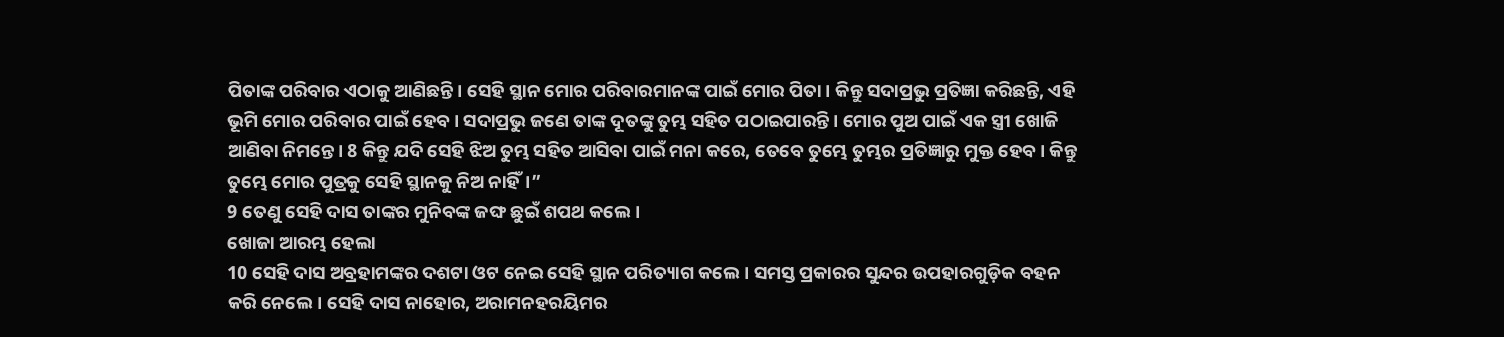ପିତାଙ୍କ ପରିବାର ଏଠାକୁ ଆଣିଛନ୍ତି। ସେହି ସ୍ଥାନ ମୋର ପରିବାରମାନଙ୍କ ପାଇଁ ମୋର ପିତା। କିନ୍ତୁ ସଦାପ୍ରଭୁ ପ୍ରତିଜ୍ଞା କରିଛନ୍ତି, ଏହି ଭୂମି ମୋର ପରିବାର ପାଇଁ ହେବ। ସଦାପ୍ରଭୁ ଜଣେ ତାଙ୍କ ଦୂତଙ୍କୁ ତୁମ୍ଭ ସହିତ ପଠାଇପାରନ୍ତି। ମୋର ପୁଅ ପାଇଁ ଏକ ସ୍ତ୍ରୀ ଖୋଜି ଆଣିବା ନିମନ୍ତେ। 8 କିନ୍ତୁ ଯଦି ସେହି ଝିଅ ତୁମ୍ଭ ସହିତ ଆସିବା ପାଇଁ ମନା କରେ, ତେବେ ତୁମ୍ଭେ ତୁମ୍ଭର ପ୍ରତିଜ୍ଞାରୁ ମୁକ୍ତ ହେବ। କିନ୍ତୁ ତୁମ୍ଭେ ମୋର ପୁତ୍ରକୁ ସେହି ସ୍ଥାନକୁ ନିଅ ନାହିଁ।”
9 ତେଣୁ ସେହି ଦାସ ତାଙ୍କର ମୁନିବଙ୍କ ଜଙ୍ଘ ଛୁଇଁ ଶପଥ କଲେ।
ଖୋଜା ଆରମ୍ଭ ହେଲା
10 ସେହି ଦାସ ଅବ୍ରହାମଙ୍କର ଦଶଟା ଓଟ ନେଇ ସେହି ସ୍ଥାନ ପରିତ୍ୟାଗ କଲେ। ସମସ୍ତ ପ୍ରକାରର ସୁନ୍ଦର ଉପହାରଗୁଡ଼ିକ ବହନ କରି ନେଲେ। ସେହି ଦାସ ନାହୋର, ଅରାମନହରୟିମର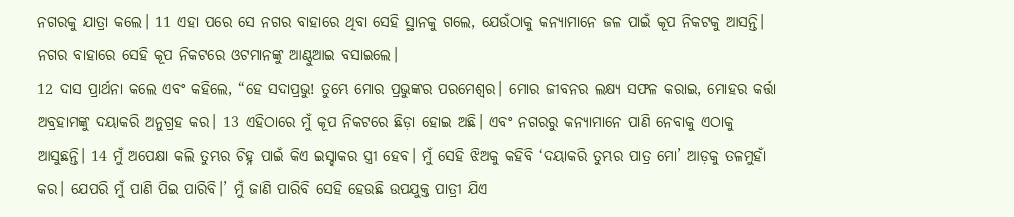ନଗରକୁ ଯାତ୍ରା କଲେ। 11 ଏହା ପରେ ସେ ନଗର ବାହାରେ ଥିବା ସେହି ସ୍ଥାନକୁ ଗଲେ, ଯେଉଁଠାକୁ କନ୍ୟାମାନେ ଜଳ ପାଇଁ କୂପ ନିକଟକୁ ଆସନ୍ତି। ନଗର ବାହାରେ ସେହି କୂପ ନିକଟରେ ଓଟମାନଙ୍କୁ ଆଣ୍ଠୁଆଇ ବସାଇଲେ।
12 ଦାସ ପ୍ରାର୍ଥନା କଲେ ଏବଂ କହିଲେ, “ହେ ସଦାପ୍ରଭୁ! ତୁମ୍ଭେ ମୋର ପ୍ରଭୁଙ୍କର ପରମେଶ୍ୱର। ମୋର ଜୀବନର ଲକ୍ଷ୍ୟ ସଫଳ କରାଇ, ମୋହର କର୍ତ୍ତା ଅବ୍ରହାମଙ୍କୁ ଦୟାକରି ଅନୁଗ୍ରହ କର। 13 ଏହିଠାରେ ମୁଁ କୂପ ନିକଟରେ ଛିଡ଼ା ହୋଇ ଅଛି। ଏବଂ ନଗରରୁ କନ୍ୟାମାନେ ପାଣି ନେବାକୁ ଏଠାକୁ ଆସୁଛନ୍ତି। 14 ମୁଁ ଅପେକ୍ଷା କଲି ତୁମ୍ଭର ଚିହ୍ନ ପାଇଁ କିଏ ଇସ୍ହାକର ସ୍ତ୍ରୀ ହେବ। ମୁଁ ସେହି ଝିଅକୁ କହିବି ‘ଦୟାକରି ତୁମ୍ଭର ପାତ୍ର ମୋ’ ଆଡ଼କୁ ତଳମୁହାଁ କର। ଯେପରି ମୁଁ ପାଣି ପିଇ ପାରିବି।’ ମୁଁ ଜାଣି ପାରିବି ସେହି ହେଉଛି ଉପଯୁକ୍ତ ପାତ୍ରୀ ଯିଏ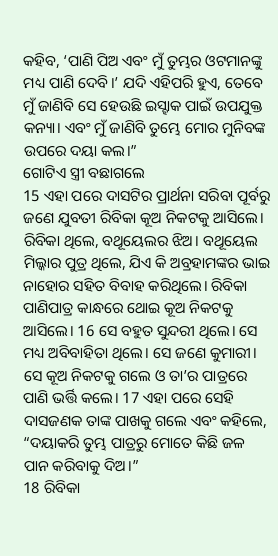କହିବ, ‘ପାଣି ପିଅ ଏବଂ ମୁଁ ତୁମ୍ଭର ଓଟମାନଙ୍କୁ ମଧ୍ୟ ପାଣି ଦେବି।’ ଯଦି ଏହିପରି ହୁଏ, ତେବେ ମୁଁ ଜାଣିବି ସେ ହେଉଛି ଇସ୍ହାକ ପାଇଁ ଉପଯୁକ୍ତ କନ୍ୟା। ଏବଂ ମୁଁ ଜାଣିବି ତୁମ୍ଭେ ମୋର ମୁନିବଙ୍କ ଉପରେ ଦୟା କଲ।”
ଗୋଟିଏ ସ୍ତ୍ରୀ ବଛାଗଲେ
15 ଏହା ପରେ ଦାସଟିର ପ୍ରାର୍ଥନା ସରିବା ପୂର୍ବରୁ ଜଣେ ଯୁବତୀ ରିବିକା କୂଅ ନିକଟକୁ ଆସିଲେ। ରିବିକା ଥିଲେ, ବଥୂୟେଲର ଝିଅ। ବଥୂୟେଲ ମିଲ୍କାର ପୁତ୍ର ଥିଲେ, ଯିଏ କି ଅବ୍ରହାମଙ୍କର ଭାଇ ନାହୋର ସହିତ ବିବାହ କରିଥିଲେ। ରିବିକା ପାଣିପାତ୍ର କାନ୍ଧରେ ଥୋଇ କୂଅ ନିକଟକୁ ଆସିଲେ। 16 ସେ ବହୁତ ସୁନ୍ଦରୀ ଥିଲେ। ସେ ମଧ୍ୟ ଅବିବାହିତା ଥିଲେ। ସେ ଜଣେ କୁମାରୀ। ସେ କୂଅ ନିକଟକୁ ଗଲେ ଓ ତା’ର ପାତ୍ରରେ ପାଣି ଭର୍ତ୍ତି କଲେ। 17 ଏହା ପରେ ସେହି ଦାସଜଣକ ତାଙ୍କ ପାଖକୁ ଗଲେ ଏବଂ କହିଲେ, “ଦୟାକରି ତୁମ୍ଭ ପାତ୍ରରୁ ମୋତେ କିଛି ଜଳ ପାନ କରିବାକୁ ଦିଅ।”
18 ରିବିକା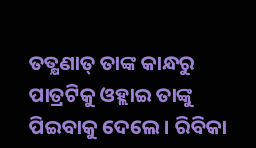ତତ୍କ୍ଷଣାତ୍ ତାଙ୍କ କାନ୍ଧରୁ ପାତ୍ରଟିକୁ ଓହ୍ଲାଇ ତାଙ୍କୁ ପିଇବାକୁ ଦେଲେ। ରିବିକା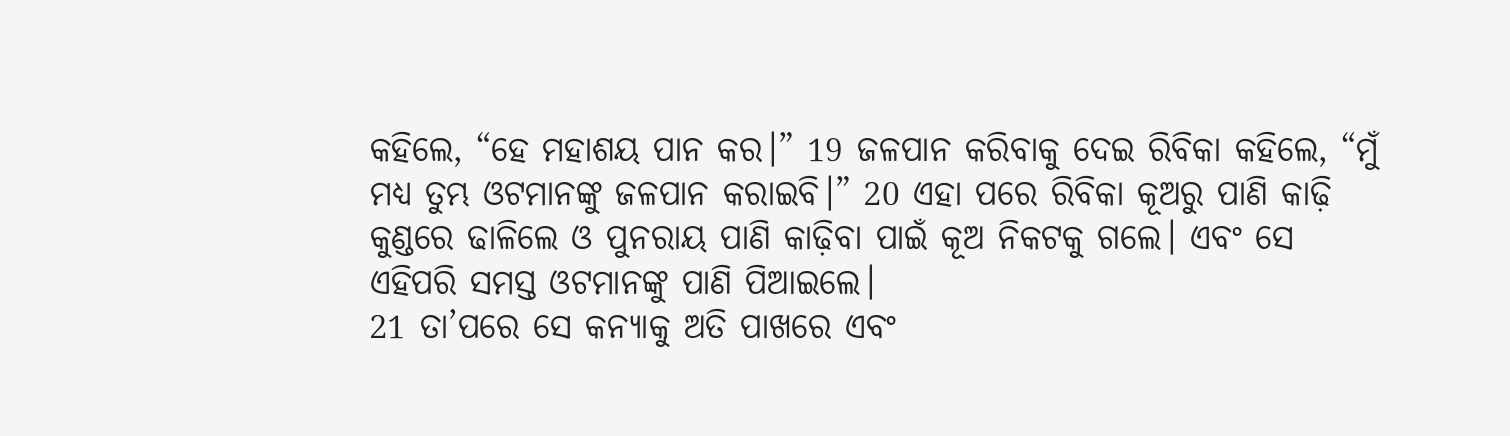କହିଲେ, “ହେ ମହାଶୟ ପାନ କର।” 19 ଜଳପାନ କରିବାକୁ ଦେଇ ରିବିକା କହିଲେ, “ମୁଁ ମଧ୍ୟ ତୁମ୍ଭ ଓଟମାନଙ୍କୁ ଜଳପାନ କରାଇବି।” 20 ଏହା ପରେ ରିବିକା କୂଅରୁ ପାଣି କାଢ଼ି କୁଣ୍ଡରେ ଢାଳିଲେ ଓ ପୁନରାୟ ପାଣି କାଢ଼ିବା ପାଇଁ କୂଅ ନିକଟକୁ ଗଲେ। ଏବଂ ସେ ଏହିପରି ସମସ୍ତ ଓଟମାନଙ୍କୁ ପାଣି ପିଆଇଲେ।
21 ତା’ପରେ ସେ କନ୍ୟାକୁ ଅତି ପାଖରେ ଏବଂ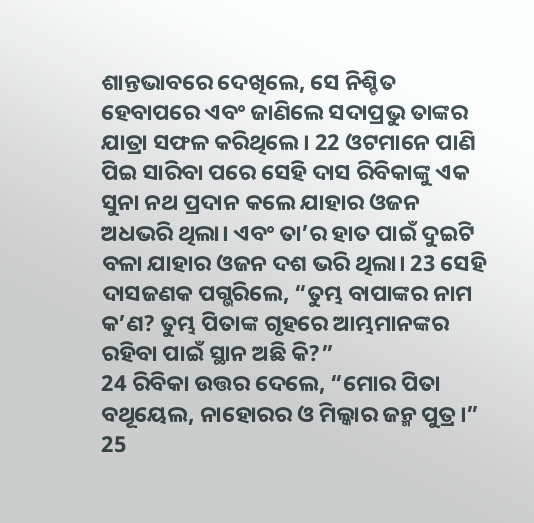ଶାନ୍ତଭାବରେ ଦେଖିଲେ, ସେ ନିଶ୍ଚିତ ହେବାପରେ ଏବଂ ଜାଣିଲେ ସଦାପ୍ରଭୁ ତାଙ୍କର ଯାତ୍ରା ସଫଳ କରିଥିଲେ। 22 ଓଟମାନେ ପାଣି ପିଇ ସାରିବା ପରେ ସେହି ଦାସ ରିବିକାଙ୍କୁ ଏକ ସୁନା ନଥ ପ୍ରଦାନ କଲେ ଯାହାର ଓଜନ ଅଧଭରି ଥିଲା। ଏବଂ ତା’ର ହାତ ପାଇଁ ଦୁଇଟି ବଳା ଯାହାର ଓଜନ ଦଶ ଭରି ଥିଲା। 23 ସେହି ଦାସଜଣକ ପଗ୍ଭରିଲେ, “ତୁମ୍ଭ ବାପାଙ୍କର ନାମ କ’ଣ? ତୁମ୍ଭ ପିତାଙ୍କ ଗୃହରେ ଆମ୍ଭମାନଙ୍କର ରହିବା ପାଇଁ ସ୍ଥାନ ଅଛି କି?”
24 ରିବିକା ଉତ୍ତର ଦେଲେ, “ମୋର ପିତା ବଥୂୟେଲ, ନାହୋରର ଓ ମିଲ୍କାର ଜନ୍ମ ପୁତ୍ର।” 25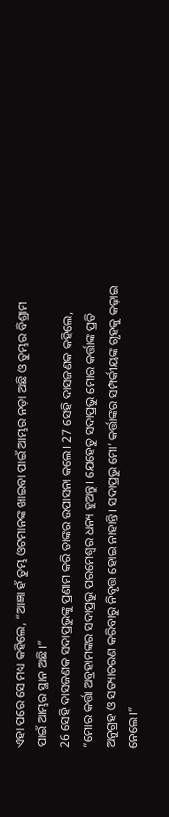ଏହା ପରେ ସେ ମଧ୍ୟ କହିଲେ, “ଆଜ୍ଞା ହଁ ତୁମ୍ଭ ଓଟମାନଙ୍କ ଖାଇବା ପାଇଁ ଆମ୍ଭର ନଡ଼ା ଅଛି ଓ ତୁମ୍ଭର ବିଶ୍ରାମ ପାଇଁ ଆମ୍ଭର ସ୍ଥାନ ଅଛି।”
26 ସେହି ଦାସଜଣକ ସଦାପ୍ରଭୁଙ୍କୁ ପ୍ରଣାମ କରି ତାଙ୍କର ଉପାସନା କଲେ। 27 ସେହି ଦାସଜଣକ କହିଲେ, “ମୋର କର୍ତ୍ତା ଅବ୍ରହାମଙ୍କର ସଦାପ୍ରଭୁ ପରମେଶ୍ୱର ଧନ୍ୟ ହୁଅନ୍ତୁ। ଯେହେତୁ ସଦାପ୍ରଭୁ ମୋର କର୍ତ୍ତାଙ୍କ ପ୍ରତି ଅନୁଗ୍ରହ ଓ ସତ୍ୟାଚରଣ କରିବାରୁ ନିବୃତ୍ତ ହୋଇ ନାହାନ୍ତି। ସଦାପ୍ରଭୁ ମୋ’ କର୍ତ୍ତାଙ୍କର ସମ୍ପର୍କୀୟଙ୍କ ଗୃହକୁ କଢ଼ାଇ ନେଲେ।”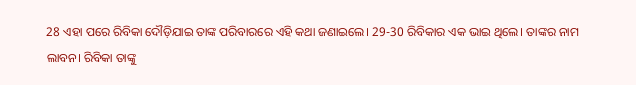28 ଏହା ପରେ ରିବିକା ଦୌଡ଼ିଯାଇ ତାଙ୍କ ପରିବାରରେ ଏହି କଥା ଜଣାଇଲେ। 29-30 ରିବିକାର ଏକ ଭାଇ ଥିଲେ। ତାଙ୍କର ନାମ ଲାବନ। ରିବିକା ତାଙ୍କୁ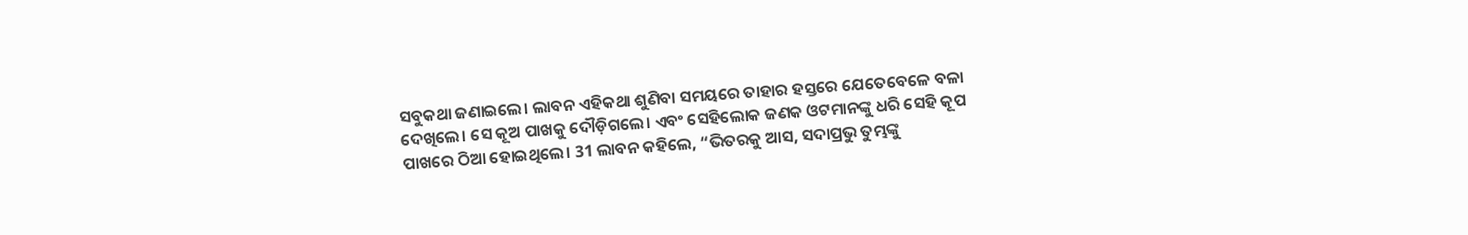ସବୁକଥା ଜଣାଇଲେ। ଲାବନ ଏହିକଥା ଶୁଣିବା ସମୟରେ ତାହାର ହସ୍ତରେ ଯେତେବେଳେ ବଳା ଦେଖିଲେ। ସେ କୂଅ ପାଖକୁ ଦୌଡ଼ିଗଲେ। ଏବଂ ସେହିଲୋକ ଜଣକ ଓଟମାନଙ୍କୁ ଧରି ସେହି କୂପ ପାଖରେ ଠିଆ ହୋଇଥିଲେ। 31 ଲାବନ କହିଲେ, “ଭିତରକୁ ଆସ, ସଦାପ୍ରଭୁ ତୁମ୍ଭଙ୍କୁ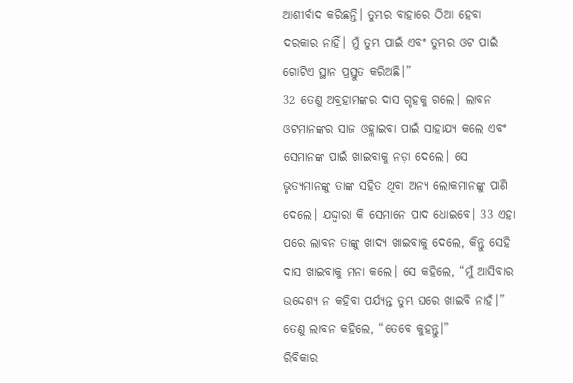ଆଶୀର୍ବାଦ କରିଛନ୍ତି। ତୁମ୍ଭର ବାହାରେ ଠିଆ ହେବା ଦରକାର ନାହିଁ। ମୁଁ ତୁମ୍ଭ ପାଇଁ ଏବଂ ତୁମ୍ଭର ଓଟ ପାଇଁ ଗୋଟିଏ ସ୍ଥାନ ପ୍ରସ୍ତୁତ କରିଅଛି।”
32 ତେଣୁ ଅବ୍ରହାମଙ୍କର ଦାସ ଗୃହକୁ ଗଲେ। ଲାବନ ଓଟମାନଙ୍କର ସାଜ ଓହ୍ଲାଇବା ପାଇଁ ସାହାଯ୍ୟ କଲେ ଏବଂ ସେମାନଙ୍କ ପାଇଁ ଖାଇବାକୁ ନଡ଼ା ଦେଲେ। ସେ ଭୃତ୍ୟମାନଙ୍କୁ ତାଙ୍କ ସହିତ ଥିବା ଅନ୍ୟ ଲୋକମାନଙ୍କୁ ପାଣି ଦେଲେ। ଯଦ୍ଦ୍ୱାରା କି ସେମାନେ ପାଦ ଧୋଇବେ। 33 ଏହା ପରେ ଲାବନ ତାଙ୍କୁ ଖାଦ୍ୟ ଖାଇବାକୁ ଦେଲେ, କିନ୍ତୁ ସେହି ଦାସ ଖାଇବାକୁ ମନା କଲେ। ସେ କହିଲେ, “ମୁଁ ଆସିବାର ଉଦ୍ଦେଶ୍ୟ ନ କହିବା ପର୍ଯ୍ୟନ୍ତ ତୁମ୍ଭ ଘରେ ଖାଇବି ନାହଁ।”
ତେଣୁ ଲାବନ କହିଲେ, “ତେବେ କୁହନ୍ତୁ।”
ରିବିକାର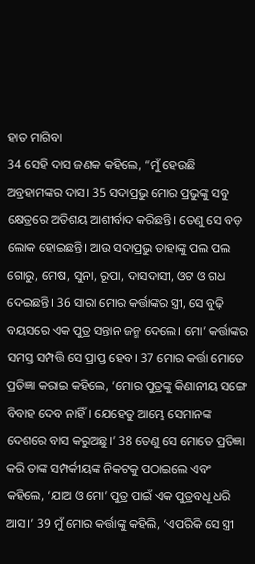ହାତ ମାଗିବା
34 ସେହି ଦାସ ଜଣକ କହିଲେ, “ମୁଁ ହେଉଛି ଅବ୍ରହାମଙ୍କର ଦାସ। 35 ସଦାପ୍ରଭୁ ମୋର ପ୍ରଭୁଙ୍କୁ ସବୁ କ୍ଷେତ୍ରରେ ଅତିଶୟ ଆଶୀର୍ବାଦ କରିଛନ୍ତି। ତେଣୁ ସେ ବଡ଼ ଲୋକ ହୋଇଛନ୍ତି। ଆଉ ସଦାପ୍ରଭୁ ତାହାଙ୍କୁ ପଲ ପଲ ଗୋରୁ, ମେଷ, ସୁନା, ରୂପା, ଦାସଦାସୀ, ଓଟ ଓ ଗଧ ଦେଇଛନ୍ତି। 36 ସାରା ମୋର କର୍ତ୍ତାଙ୍କର ସ୍ତ୍ରୀ, ସେ ବୁଢ଼ି ବୟସରେ ଏକ ପୁତ୍ର ସନ୍ତାନ ଜନ୍ମ ଦେଲେ। ମୋ’ କର୍ତ୍ତାଙ୍କର ସମସ୍ତ ସମ୍ପତ୍ତି ସେ ପ୍ରାପ୍ତ ହେବ। 37 ମୋର କର୍ତ୍ତା ମୋତେ ପ୍ରତିଜ୍ଞା କରାଇ କହିଲେ, ‘ମୋର ପୁତ୍ରଙ୍କୁ କିଣାନୀୟ ସଙ୍ଗେ ବିବାହ ଦେବ ନାହିଁ। ଯେହେତୁ ଆମ୍ଭେ ସେମାନଙ୍କ ଦେଶରେ ବାସ କରୁଅଛୁ।’ 38 ତେଣୁ ସେ ମୋତେ ପ୍ରତିଜ୍ଞା କରି ତାଙ୍କ ସମ୍ପର୍କୀୟଙ୍କ ନିକଟକୁ ପଠାଇଲେ ଏବଂ କହିଲେ, ‘ଯାଅ ଓ ମୋ’ ପୁତ୍ର ପାଇଁ ଏକ ପୁତ୍ରବଧୂ ଧରି ଆସ।’ 39 ମୁଁ ମୋର କର୍ତ୍ତାଙ୍କୁ କହିଲି, ‘ଏପରିକି ସେ ସ୍ତ୍ରୀ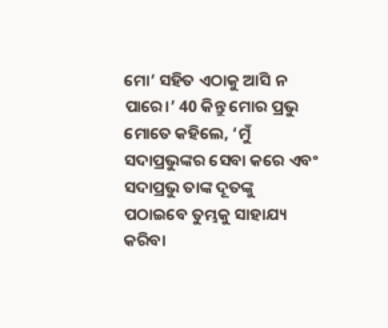ମୋ’ ସହିତ ଏଠାକୁ ଆସି ନ ପାରେ।’ 40 କିନ୍ତୁ ମୋର ପ୍ରଭୁ ମୋତେ କହିଲେ, ‘ମୁଁ ସଦାପ୍ରଭୁଙ୍କର ସେବା କରେ ଏବଂ ସଦାପ୍ରଭୁ ତାଙ୍କ ଦୂତଙ୍କୁ ପଠାଇବେ ତୁମ୍ଭକୁ ସାହାଯ୍ୟ କରିବା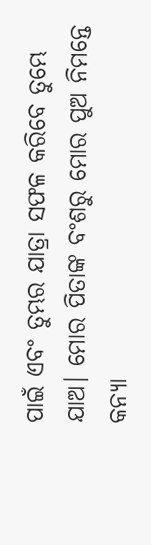ପାଇଁ ଏବଂ ତୁମ୍ଭର ଯାତ୍ରା ସଫଳ କରିବେ ତୁମ୍ଭେ ଯାଅ। ମୋର ପିତାଙ୍କ ବଂଶରୁ ମୋର ପୁଅ ନିମନ୍ତେ କନ୍ୟା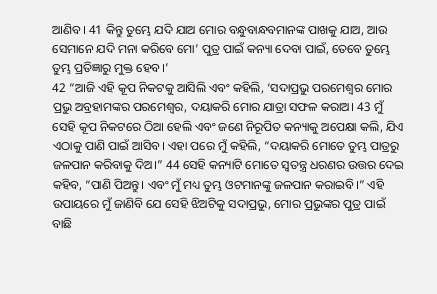ଆଣିବ। 41 କିନ୍ତୁ ତୁମ୍ଭେ ଯଦି ଯାଅ ମୋର ବନ୍ଧୁବାନ୍ଧବମାନଙ୍କ ପାଖକୁ ଯାଅ, ଆଉ ସେମାନେ ଯଦି ମନା କରିବେ ମୋ’ ପୁତ୍ର ପାଇଁ କନ୍ୟା ଦେବା ପାଇଁ, ତେବେ ତୁମ୍ଭେ ତୁମ୍ଭ ପ୍ରତିଜ୍ଞାରୁ ମୁକ୍ତ ହେବ।’
42 “ଆଜି ଏହି କୂପ ନିକଟକୁ ଆସିଲି ଏବଂ କହିଲି, ‘ସଦାପ୍ରଭୁ ପରମେଶ୍ୱର ମୋର ପ୍ରଭୁ ଅବ୍ରହାମଙ୍କର ପରମେଶ୍ୱର, ଦୟାକରି ମୋର ଯାତ୍ରା ସଫଳ କରାଅ। 43 ମୁଁ ସେହି କୂପ ନିକଟରେ ଠିଆ ହେଲି ଏବଂ ଜଣେ ନିରୂପିତ କନ୍ୟାକୁ ଅପେକ୍ଷା କଲି, ଯିଏ ଏଠାକୁ ପାଣି ପାଇଁ ଆସିବ। ଏହା ପରେ ମୁଁ କହିଲି, “ଦୟାକରି ମୋତେ ତୁମ୍ଭ ପାତ୍ରରୁ ଜଳପାନ କରିବାକୁ ଦିଅ।” 44 ସେହି କନ୍ୟାଟି ମୋତେ ସ୍ୱତନ୍ତ୍ର ଧରଣର ଉତ୍ତର ଦେଇ କହିବ, “ପାଣି ପିଅନ୍ତୁ। ଏବଂ ମୁଁ ମଧ୍ୟ ତୁମ୍ଭ ଓଟମାନଙ୍କୁ ଜଳପାନ କରାଇବି।” ଏହି ଉପାୟରେ ମୁଁ ଜାଣିବି ଯେ ସେହି ଝିଅଟିକୁ ସଦାପ୍ରଭୁ, ମୋର ପ୍ରଭୁଙ୍କର ପୁତ୍ର ପାଇଁ ବାଛି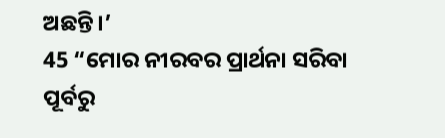ଅଛନ୍ତି।’
45 “ମୋର ନୀରବର ପ୍ରାର୍ଥନା ସରିବା ପୂର୍ବରୁ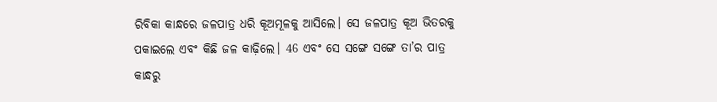ରିବିକା କାନ୍ଧରେ ଜଳପାତ୍ର ଧରି କୂଅମୂଳକୁ ଆସିଲେ। ସେ ଜଳପାତ୍ର କୂଅ ଭିତରକୁ ପକାଇଲେ ଏବଂ କିଛି ଜଳ କାଢ଼ିଲେ। 46 ଏବଂ ସେ ସଙ୍ଗେ ସଙ୍ଗେ ତା’ର ପାତ୍ର କାନ୍ଧରୁ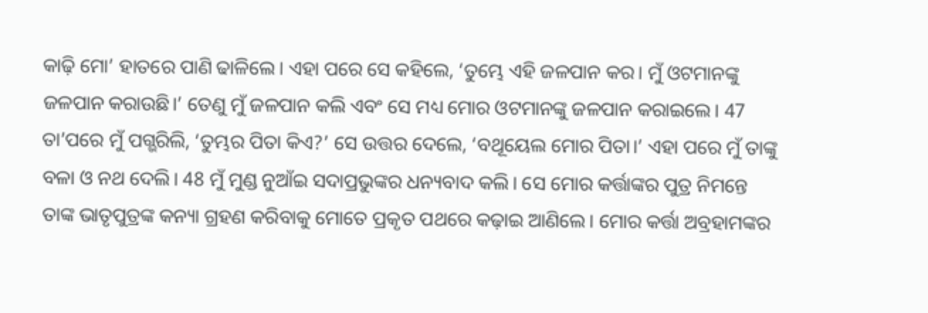କାଢ଼ି ମୋ’ ହାତରେ ପାଣି ଢାଳିଲେ। ଏହା ପରେ ସେ କହିଲେ, ‘ତୁମ୍ଭେ ଏହି ଜଳପାନ କର। ମୁଁ ଓଟମାନଙ୍କୁ ଜଳପାନ କରାଉଛି।’ ତେଣୁ ମୁଁ ଜଳପାନ କଲି ଏବଂ ସେ ମଧ୍ୟ ମୋର ଓଟମାନଙ୍କୁ ଜଳପାନ କରାଇଲେ। 47 ତା’ପରେ ମୁଁ ପଗ୍ଭରିଲି, ‘ତୁମ୍ଭର ପିତା କିଏ?’ ସେ ଉତ୍ତର ଦେଲେ, ‘ବଥୂୟେଲ ମୋର ପିତା।’ ଏହା ପରେ ମୁଁ ତାଙ୍କୁ ବଳା ଓ ନଥ ଦେଲି। 48 ମୁଁ ମୁଣ୍ଡ ନୁଆଁଇ ସଦାପ୍ରଭୁଙ୍କର ଧନ୍ୟବାଦ କଲି। ସେ ମୋର କର୍ତ୍ତାଙ୍କର ପୁତ୍ର ନିମନ୍ତେ ତାଙ୍କ ଭାତୃପୁତ୍ରଙ୍କ କନ୍ୟା ଗ୍ରହଣ କରିବାକୁ ମୋତେ ପ୍ରକୃତ ପଥରେ କଢ଼ାଇ ଆଣିଲେ। ମୋର କର୍ତ୍ତା ଅବ୍ରହାମଙ୍କର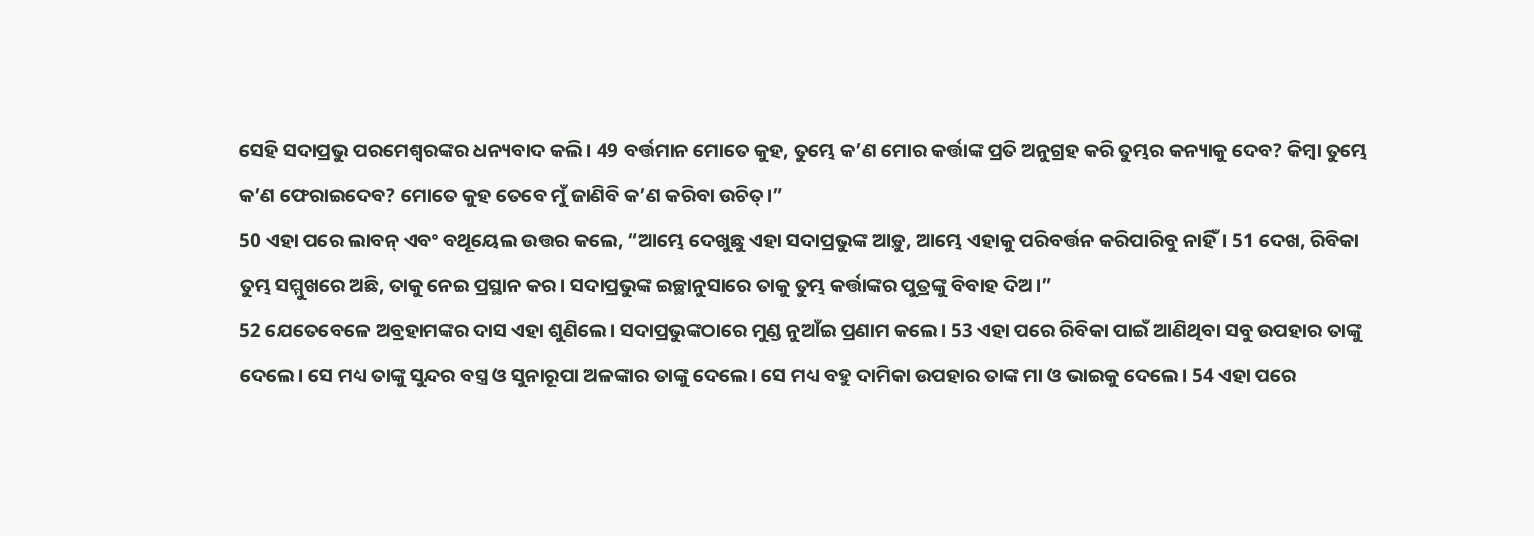ସେହି ସଦାପ୍ରଭୁ ପରମେଶ୍ୱରଙ୍କର ଧନ୍ୟବାଦ କଲି। 49 ବର୍ତ୍ତମାନ ମୋତେ କୁହ, ତୁମ୍ଭେ କ’ଣ ମୋର କର୍ତ୍ତାଙ୍କ ପ୍ରତି ଅନୁଗ୍ରହ କରି ତୁମ୍ଭର କନ୍ୟାକୁ ଦେବ? କିମ୍ବା ତୁମ୍ଭେ କ’ଣ ଫେରାଇଦେବ? ମୋତେ କୁହ ତେବେ ମୁଁ ଜାଣିବି କ’ଣ କରିବା ଉଚିତ୍।”
50 ଏହା ପରେ ଲାବନ୍ ଏବଂ ବଥୂୟେଲ ଉତ୍ତର କଲେ, “ଆମ୍ଭେ ଦେଖୁଛୁ ଏହା ସଦାପ୍ରଭୁଙ୍କ ଆଡ଼ୁ, ଆମ୍ଭେ ଏହାକୁ ପରିବର୍ତ୍ତନ କରିପାରିବୁ ନାହିଁ। 51 ଦେଖ, ରିବିକା ତୁମ୍ଭ ସମ୍ମୁଖରେ ଅଛି, ତାକୁ ନେଇ ପ୍ରସ୍ଥାନ କର। ସଦାପ୍ରଭୁଙ୍କ ଇଚ୍ଛାନୁସାରେ ତାକୁ ତୁମ୍ଭ କର୍ତ୍ତାଙ୍କର ପୁତ୍ରଙ୍କୁ ବିବାହ ଦିଅ।”
52 ଯେତେବେଳେ ଅବ୍ରହାମଙ୍କର ଦାସ ଏହା ଶୁଣିଲେ। ସଦାପ୍ରଭୁଙ୍କଠାରେ ମୁଣ୍ଡ ନୁଆଁଇ ପ୍ରଣାମ କଲେ। 53 ଏହା ପରେ ରିବିକା ପାଇଁ ଆଣିଥିବା ସବୁ ଉପହାର ତାଙ୍କୁ ଦେଲେ। ସେ ମଧ୍ୟ ତାଙ୍କୁ ସୁନ୍ଦର ବସ୍ତ୍ର ଓ ସୁନାରୂପା ଅଳଙ୍କାର ତାଙ୍କୁ ଦେଲେ। ସେ ମଧ୍ୟ ବହୁ ଦାମିକା ଉପହାର ତାଙ୍କ ମା ଓ ଭାଇକୁ ଦେଲେ। 54 ଏହା ପରେ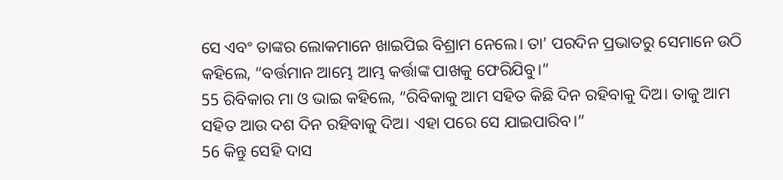ସେ ଏବଂ ତାଙ୍କର ଲୋକମାନେ ଖାଇପିଇ ବିଶ୍ରାମ ନେଲେ। ତା’ ପରଦିନ ପ୍ରଭାତରୁ ସେମାନେ ଉଠି କହିଲେ, “ବର୍ତ୍ତମାନ ଆମ୍ଭେ ଆମ୍ଭ କର୍ତ୍ତାଙ୍କ ପାଖକୁ ଫେରିଯିବୁ।”
55 ରିବିକାର ମା ଓ ଭାଇ କହିଲେ, “ରିବିକାକୁ ଆମ ସହିତ କିଛି ଦିନ ରହିବାକୁ ଦିଅ। ତାକୁ ଆମ ସହିତ ଆଉ ଦଶ ଦିନ ରହିବାକୁ ଦିଅ। ଏହା ପରେ ସେ ଯାଇପାରିବ।”
56 କିନ୍ତୁ ସେହି ଦାସ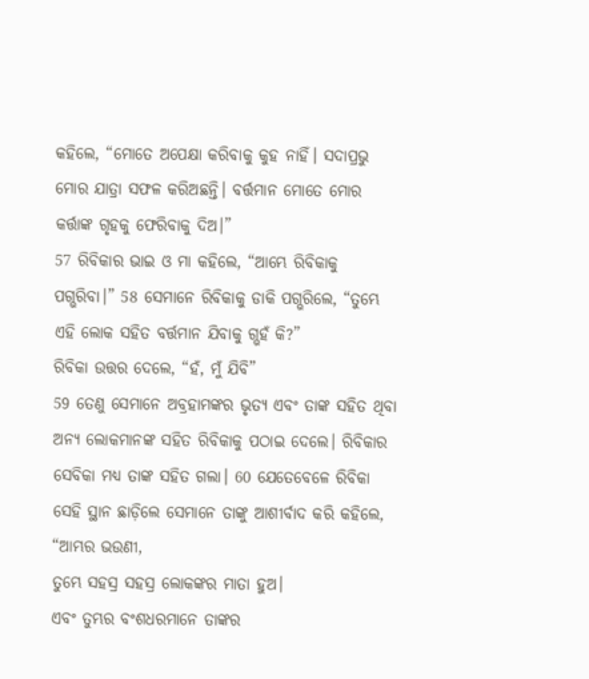କହିଲେ, “ମୋତେ ଅପେକ୍ଷା କରିବାକୁ କୁହ ନାହିଁ। ସଦାପ୍ରଭୁ ମୋର ଯାତ୍ରା ସଫଳ କରିଅଛନ୍ତି। ବର୍ତ୍ତମାନ ମୋତେ ମୋର କର୍ତ୍ତାଙ୍କ ଗୃହକୁ ଫେରିବାକୁ ଦିଅ।”
57 ରିବିକାର ଭାଇ ଓ ମା କହିଲେ, “ଆମ୍ଭେ ରିବିକାକୁ ପଗ୍ଭରିବା।” 58 ସେମାନେ ରିବିକାକୁ ଡାକି ପଗ୍ଭରିଲେ, “ତୁମ୍ଭେ ଏହି ଲୋକ ସହିତ ବର୍ତ୍ତମାନ ଯିବାକୁ ଗ୍ଭହଁ କି?”
ରିବିକା ଉତ୍ତର ଦେଲେ, “ହଁ, ମୁଁ ଯିବି”
59 ତେଣୁ ସେମାନେ ଅବ୍ରହାମଙ୍କର ଭୃତ୍ୟ ଏବଂ ତାଙ୍କ ସହିତ ଥିବା ଅନ୍ୟ ଲୋକମାନଙ୍କ ସହିତ ରିବିକାକୁ ପଠାଇ ଦେଲେ। ରିବିକାର ସେବିକା ମଧ୍ୟ ତାଙ୍କ ସହିତ ଗଲା। 60 ଯେତେବେଳେ ରିବିକା ସେହି ସ୍ଥାନ ଛାଡ଼ିଲେ ସେମାନେ ତାଙ୍କୁ ଆଶୀର୍ବାଦ କରି କହିଲେ,
“ଆମ୍ଭର ଭଉଣୀ,
ତୁମ୍ଭେ ସହସ୍ର ସହସ୍ର ଲୋକଙ୍କର ମାତା ହୁଅ।
ଏବଂ ତୁମ୍ଭର ବଂଶଧରମାନେ ତାଙ୍କର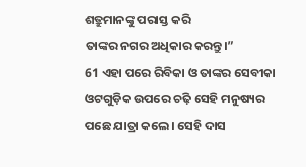ଶତ୍ରୁମାନଙ୍କୁ ପରାସ୍ତ କରି
ତାଙ୍କର ନଗର ଅଧିକାର କରନ୍ତୁ।”
61 ଏହା ପରେ ରିବିକା ଓ ତାଙ୍କର ସେବୀକା ଓଟଗୁଡ଼ିକ ଉପରେ ଚଢ଼ି ସେହି ମନୁଷ୍ୟର ପଛେ ଯାତ୍ରା କଲେ। ସେହି ଦାସ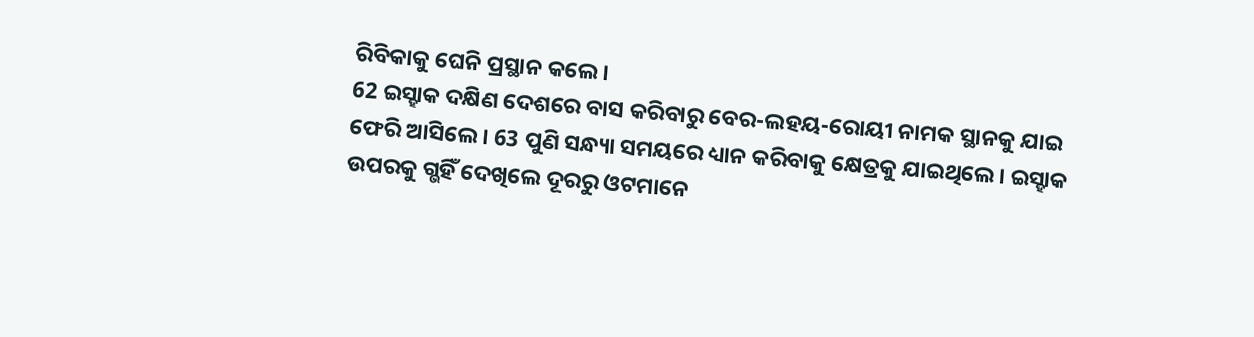ରିବିକାକୁ ଘେନି ପ୍ରସ୍ଥାନ କଲେ।
62 ଇସ୍ହାକ ଦକ୍ଷିଣ ଦେଶରେ ବାସ କରିବାରୁ ବେର-ଲହୟ-ରୋୟୀ ନାମକ ସ୍ଥାନକୁ ଯାଇ ଫେରି ଆସିଲେ। 63 ପୁଣି ସନ୍ଧ୍ୟା ସମୟରେ ଧ୍ୟାନ କରିବାକୁ କ୍ଷେତ୍ରକୁ ଯାଇଥିଲେ। ଇସ୍ହାକ ଉପରକୁ ଗ୍ଭହିଁ ଦେଖିଲେ ଦୂରରୁ ଓଟମାନେ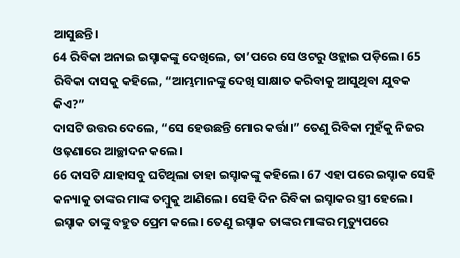ଆସୁଛନ୍ତି।
64 ରିବିକା ଅନାଇ ଇସ୍ହାକଙ୍କୁ ଦେଖିଲେ, ତା’ପରେ ସେ ଓଟରୁ ଓହ୍ଲାଇ ପଡ଼ିଲେ। 65 ରିବିକା ଦାସକୁ କହିଲେ, “ଆମ୍ଭମାନଙ୍କୁ ଦେଖି ସାକ୍ଷାତ କରିବାକୁ ଆସୁଥିବା ଯୁବକ କିଏ?”
ଦାସଟି ଉତ୍ତର ଦେଲେ, “ସେ ହେଉଛନ୍ତି ମୋର କର୍ତ୍ତା।” ତେଣୁ ରିବିକା ମୁହଁକୁ ନିଜର ଓଢ଼ଣାରେ ଆଚ୍ଛାଦନ କଲେ।
66 ଦାସଟି ଯାହାସବୁ ଘଟିଥିଲା ତାହା ଇସ୍ହାକଙ୍କୁ କହିଲେ। 67 ଏହା ପରେ ଇସ୍ହାକ ସେହି କନ୍ୟାକୁ ତାଙ୍କର ମାଙ୍କ ତମ୍ବୁକୁ ଆଣିଲେ। ସେହି ଦିନ ରିବିକା ଇସ୍ହାକର ସ୍ତ୍ରୀ ହେଲେ। ଇସ୍ହାକ ତାଙ୍କୁ ବହୁତ ପ୍ରେମ କଲେ। ତେଣୁ ଇସ୍ହାକ ତାଙ୍କର ମାଙ୍କର ମୃତ୍ୟୁପରେ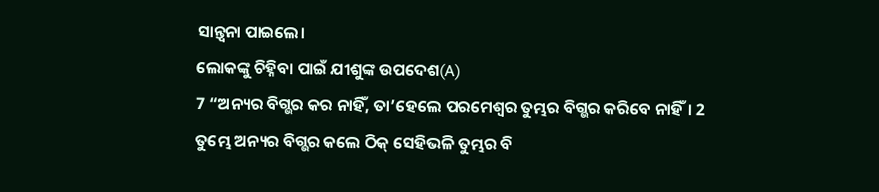ସାନ୍ତ୍ୱନା ପାଇଲେ।
ଲୋକଙ୍କୁ ଚିହ୍ନିବା ପାଇଁ ଯୀଶୁଙ୍କ ଉପଦେଶ(A)
7 “ଅନ୍ୟର ବିଗ୍ଭର କର ନାହିଁ, ତା’ହେଲେ ପରମେଶ୍ୱର ତୁମ୍ଭର ବିଗ୍ଭର କରିବେ ନାହିଁ। 2 ତୁମ୍ଭେ ଅନ୍ୟର ବିଗ୍ଭର କଲେ ଠିକ୍ ସେହିଭଳି ତୁମ୍ଭର ବି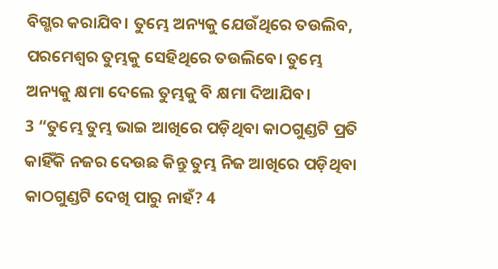ବିଗ୍ଭର କରାଯିବ। ତୁମ୍ଭେ ଅନ୍ୟକୁ ଯେଉଁଥିରେ ତଉଲିବ, ପରମେଶ୍ୱର ତୁମ୍ଭକୁ ସେହିଥିରେ ତଉଲିବେ। ତୁମ୍ଭେ ଅନ୍ୟକୁ କ୍ଷମା ଦେଲେ ତୁମ୍ଭକୁ ବି କ୍ଷମା ଦିଆଯିବ।
3 “ତୁମ୍ଭେ ତୁମ୍ଭ ଭାଇ ଆଖିରେ ପଡ଼ିଥିବା କାଠଗୁଣ୍ଡଟି ପ୍ରତି କାହିଁକି ନଜର ଦେଉଛ କିନ୍ତୁ ତୁମ୍ଭ ନିଜ ଆଖିରେ ପଡ଼ିଥିବା କାଠଗୁଣ୍ଡଟି ଦେଖି ପାରୁ ନାହଁ? 4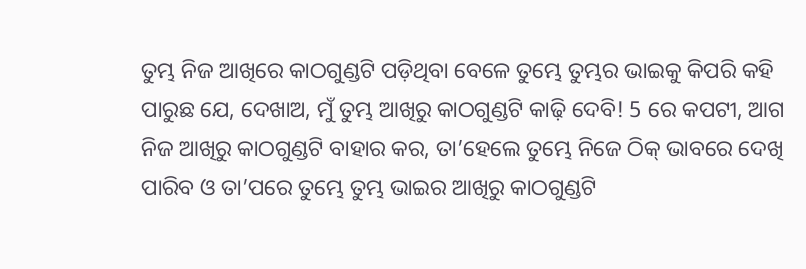ତୁମ୍ଭ ନିଜ ଆଖିରେ କାଠଗୁଣ୍ଡଟି ପଡ଼ିଥିବା ବେଳେ ତୁମ୍ଭେ ତୁମ୍ଭର ଭାଇକୁ କିପରି କହି ପାରୁଛ ଯେ, ଦେଖାଅ, ମୁଁ ତୁମ୍ଭ ଆଖିରୁ କାଠଗୁଣ୍ଡଟି କାଢ଼ି ଦେବି! 5 ରେ କପଟୀ, ଆଗ ନିଜ ଆଖିରୁ କାଠଗୁଣ୍ଡଟି ବାହାର କର, ତା’ହେଲେ ତୁମ୍ଭେ ନିଜେ ଠିକ୍ ଭାବରେ ଦେଖି ପାରିବ ଓ ତା’ପରେ ତୁମ୍ଭେ ତୁମ୍ଭ ଭାଇର ଆଖିରୁ କାଠଗୁଣ୍ଡଟି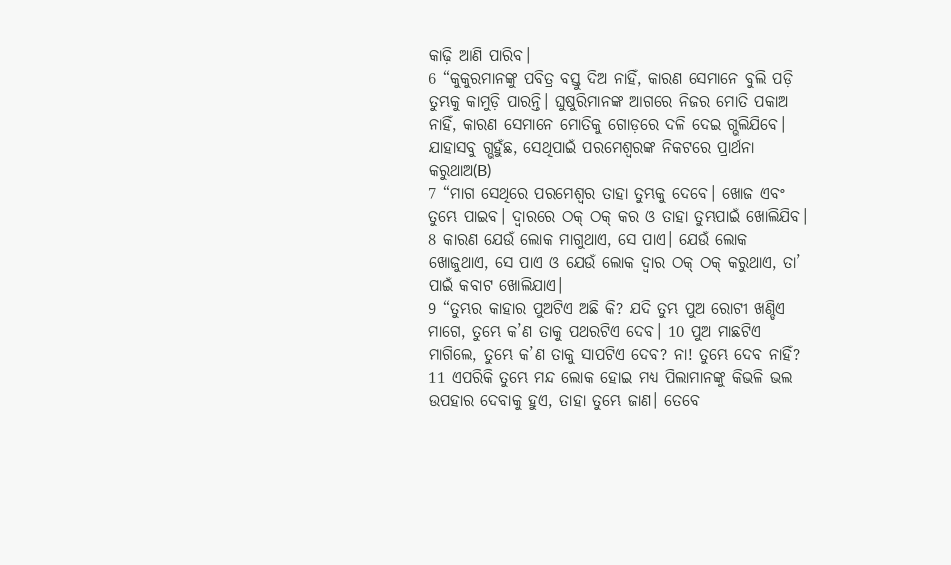କାଢ଼ି ଆଣି ପାରିବ।
6 “କୁକୁରମାନଙ୍କୁ ପବିତ୍ର ବସ୍ତୁ ଦିଅ ନାହିଁ, କାରଣ ସେମାନେ ବୁଲି ପଡ଼ି ତୁମ୍ଭକୁ କାମୁଡ଼ି ପାରନ୍ତି। ଘୁଷୁରିମାନଙ୍କ ଆଗରେ ନିଜର ମୋତି ପକାଅ ନାହିଁ, କାରଣ ସେମାନେ ମୋତିକୁ ଗୋଡ଼ରେ ଦଳି ଦେଇ ଗ୍ଭଲିଯିବେ।
ଯାହାସବୁ ଗ୍ଭହୁଁଛ, ସେଥିପାଇଁ ପରମେଶ୍ୱରଙ୍କ ନିକଟରେ ପ୍ରାର୍ଥନା କରୁଥାଅ(B)
7 “ମାଗ ସେଥିରେ ପରମେଶ୍ୱର ତାହା ତୁମ୍ଭକୁ ଦେବେ। ଖୋଜ ଏବଂ ତୁମ୍ଭେ ପାଇବ। ଦ୍ୱାରରେ ଠକ୍ ଠକ୍ କର ଓ ତାହା ତୁମ୍ଭପାଇଁ ଖୋଲିଯିବ। 8 କାରଣ ଯେଉଁ ଲୋକ ମାଗୁଥାଏ, ସେ ପାଏ। ଯେଉଁ ଲୋକ ଖୋଜୁଥାଏ, ସେ ପାଏ ଓ ଯେଉଁ ଲୋକ ଦ୍ୱାର ଠକ୍ ଠକ୍ କରୁଥାଏ, ତା’ ପାଇଁ କବାଟ ଖୋଲିଯାଏ।
9 “ତୁମ୍ଭର କାହାର ପୁଅଟିଏ ଅଛି କି? ଯଦି ତୁମ୍ଭ ପୁଅ ରୋଟୀ ଖଣ୍ଡିଏ ମାଗେ, ତୁମ୍ଭେ କ’ଣ ତାକୁ ପଥରଟିଏ ଦେବ। 10 ପୁଅ ମାଛଟିଏ ମାଗିଲେ, ତୁମ୍ଭେ କ’ଣ ତାକୁ ସାପଟିଏ ଦେବ? ନା! ତୁମ୍ଭେ ଦେବ ନାହିଁ? 11 ଏପରିକି ତୁମ୍ଭେ ମନ୍ଦ ଲୋକ ହୋଇ ମଧ୍ୟ ପିଲାମାନଙ୍କୁ କିଭଳି ଭଲ ଉପହାର ଦେବାକୁ ହୁଏ, ତାହା ତୁମ୍ଭେ ଜାଣ। ତେବେ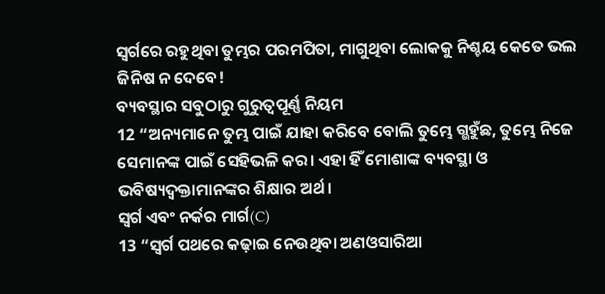ସ୍ୱର୍ଗରେ ରହୁଥିବା ତୁମ୍ଭର ପରମପିତା, ମାଗୁଥିବା ଲୋକକୁ ନିଶ୍ଚୟ କେତେ ଭଲ ଜିନିଷ ନ ଦେବେ!
ବ୍ୟବସ୍ଥାର ସବୁଠାରୁ ଗୁରୁତ୍ୱପୂର୍ଣ୍ଣ ନିୟମ
12 “ଅନ୍ୟମାନେ ତୁମ୍ଭ ପାଇଁ ଯାହା କରିବେ ବୋଲି ତୁମ୍ଭେ ଗ୍ଭହୁଁଛ, ତୁମ୍ଭେ ନିଜେ ସେମାନଙ୍କ ପାଇଁ ସେହିଭଳି କର। ଏହା ହିଁ ମୋଶାଙ୍କ ବ୍ୟବସ୍ଥା ଓ ଭବିଷ୍ୟଦ୍ବକ୍ତାମାନଙ୍କର ଶିକ୍ଷାର ଅର୍ଥ।
ସ୍ୱର୍ଗ ଏବଂ ନର୍କର ମାର୍ଗ(C)
13 “ସ୍ୱର୍ଗ ପଥରେ କଢ଼ାଇ ନେଉଥିବା ଅଣଓସାରିଆ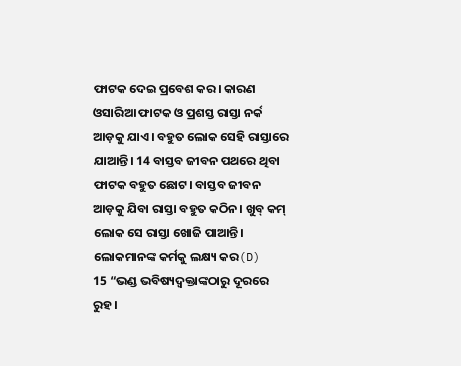ଫାଟକ ଦେଇ ପ୍ରବେଶ କର। କାରଣ ଓସାରିଆ ଫାଟକ ଓ ପ୍ରଶସ୍ତ ରାସ୍ତା ନର୍କ ଆଡ଼କୁ ଯାଏ। ବହୁତ ଲୋକ ସେହି ରାସ୍ତାରେ ଯାଆନ୍ତି। 14 ବାସ୍ତବ ଜୀବନ ପଥରେ ଥିବା ଫାଟକ ବହୁତ ଛୋଟ। ବାସ୍ତବ ଜୀବନ ଆଡ଼କୁ ଯିବା ରାସ୍ତା ବହୁତ କଠିନ। ଖୁବ୍ କମ୍ ଲୋକ ସେ ରାସ୍ତା ଖୋଜି ପାଆନ୍ତି।
ଲୋକମାନଙ୍କ କର୍ମକୁ ଲକ୍ଷ୍ୟ କର(D)
15 “ଭଣ୍ଡ ଭବିଷ୍ୟଦ୍ବକ୍ତାଙ୍କଠାରୁ ଦୂରରେ ରୁହ।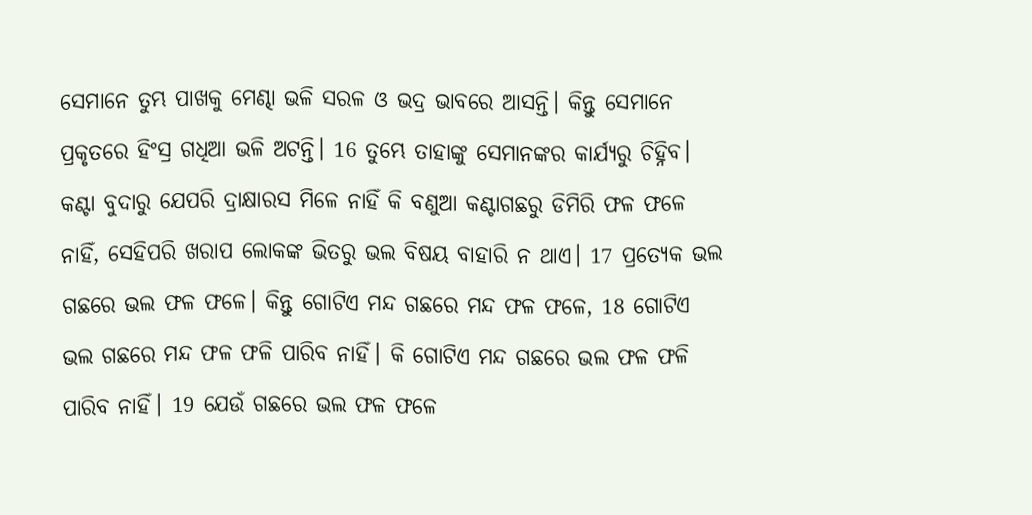ସେମାନେ ତୁମ୍ଭ ପାଖକୁ ମେଣ୍ଢା ଭଳି ସରଳ ଓ ଭଦ୍ର ଭାବରେ ଆସନ୍ତି। କିନ୍ତୁ ସେମାନେ ପ୍ରକୃତରେ ହିଂସ୍ର ଗଧିଆ ଭଳି ଅଟନ୍ତି। 16 ତୁମ୍ଭେ ତାହାଙ୍କୁ ସେମାନଙ୍କର କାର୍ଯ୍ୟରୁ ଚିହ୍ନିବ। କଣ୍ଟା ବୁଦାରୁ ଯେପରି ଦ୍ରାକ୍ଷାରସ ମିଳେ ନାହିଁ କି ବଣୁଆ କଣ୍ଟାଗଛରୁ ଡିମିରି ଫଳ ଫଳେ ନାହିଁ, ସେହିପରି ଖରାପ ଲୋକଙ୍କ ଭିତରୁ ଭଲ ବିଷୟ ବାହାରି ନ ଥାଏ। 17 ପ୍ରତ୍ୟେକ ଭଲ ଗଛରେ ଭଲ ଫଳ ଫଳେ। କିନ୍ତୁ ଗୋଟିଏ ମନ୍ଦ ଗଛରେ ମନ୍ଦ ଫଳ ଫଳେ, 18 ଗୋଟିଏ ଭଲ ଗଛରେ ମନ୍ଦ ଫଳ ଫଳି ପାରିବ ନାହିଁ। କି ଗୋଟିଏ ମନ୍ଦ ଗଛରେ ଭଲ ଫଳ ଫଳି ପାରିବ ନାହିଁ। 19 ଯେଉଁ ଗଛରେ ଭଲ ଫଳ ଫଳେ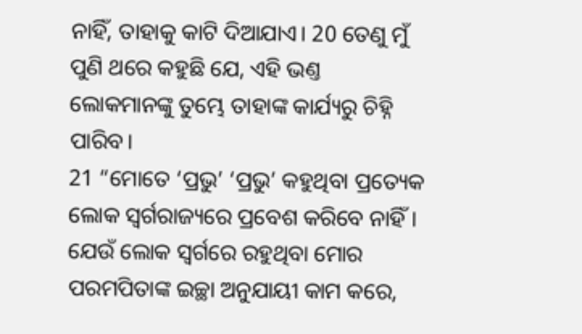ନାହିଁ, ତାହାକୁ କାଟି ଦିଆଯାଏ। 20 ତେଣୁ ମୁଁ ପୁଣି ଥରେ କହୁଛି ଯେ, ଏହି ଭଣ୍ତ ଲୋକମାନଙ୍କୁ ତୁମ୍ଭେ ତାହାଙ୍କ କାର୍ଯ୍ୟରୁ ଚିହ୍ନି ପାରିବ।
21 “ମୋତେ ‘ପ୍ରଭୁ’ ‘ପ୍ରଭୁ’ କହୁଥିବା ପ୍ରତ୍ୟେକ ଲୋକ ସ୍ୱର୍ଗରାଜ୍ୟରେ ପ୍ରବେଶ କରିବେ ନାହିଁ। ଯେଉଁ ଲୋକ ସ୍ୱର୍ଗରେ ରହୁଥିବା ମୋର ପରମପିତାଙ୍କ ଇଚ୍ଛା ଅନୁଯାୟୀ କାମ କରେ,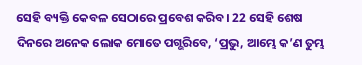ସେହି ବ୍ୟକ୍ତି କେବଳ ସେଠାରେ ପ୍ରବେଶ କରିବ। 22 ସେହି ଶେଷ ଦିନରେ ଅନେକ ଲୋକ ମୋତେ ପଗ୍ଭରିବେ, ‘ପ୍ରଭୁ, ଆମ୍ଭେ କ’ଣ ତୁମ୍ଭ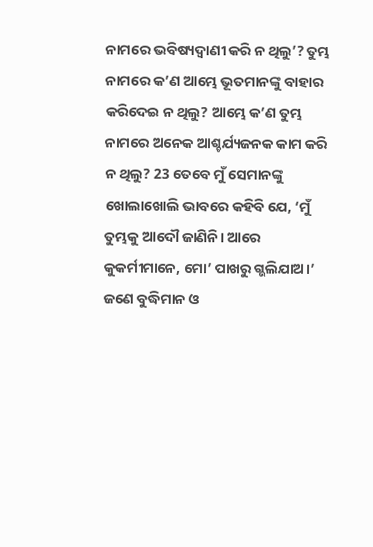ନାମରେ ଭବିଷ୍ୟଦ୍ବାଣୀ କରି ନ ଥିଲୁ’? ତୁମ୍ଭ ନାମରେ କ’ଣ ଆମ୍ଭେ ଭୂତମାନଙ୍କୁ ବାହାର କରିଦେଇ ନ ଥିଲୁ? ଆମ୍ଭେ କ’ଣ ତୁମ୍ଭ ନାମରେ ଅନେକ ଆଶ୍ଚର୍ଯ୍ୟଜନକ କାମ କରି ନ ଥିଲୁ? 23 ତେବେ ମୁଁ ସେମାନଙ୍କୁ ଖୋଲାଖୋଲି ଭାବରେ କହିବି ଯେ, ‘ମୁଁ ତୁମ୍ଭକୁ ଆଦୌ ଜାଣିନି। ଆରେ କୁକର୍ମୀମାନେ, ମୋ’ ପାଖରୁ ଗ୍ଭଲିଯାଅ।’
ଜଣେ ବୁଦ୍ଧିମାନ ଓ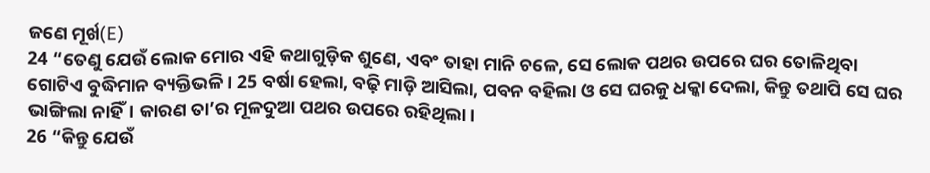ଜଣେ ମୂର୍ଖ(E)
24 “ତେଣୁ ଯେଉଁ ଲୋକ ମୋର ଏହି କଥାଗୁଡ଼ିକ ଶୁଣେ, ଏବଂ ତାହା ମାନି ଚଳେ, ସେ ଲୋକ ପଥର ଉପରେ ଘର ତୋଳିଥିବା ଗୋଟିଏ ବୁଦ୍ଧିମାନ ବ୍ୟକ୍ତିଭଳି। 25 ବର୍ଷା ହେଲା, ବଢ଼ି ମାଡ଼ି ଆସିଲା, ପବନ ବହିଲା ଓ ସେ ଘରକୁ ଧକ୍କା ଦେଲା, କିନ୍ତୁ ତଥାପି ସେ ଘର ଭାଙ୍ଗିଲା ନାହିଁ। କାରଣ ତା’ର ମୂଳଦୁଆ ପଥର ଉପରେ ରହିଥିଲା।
26 “କିନ୍ତୁ ଯେଉଁ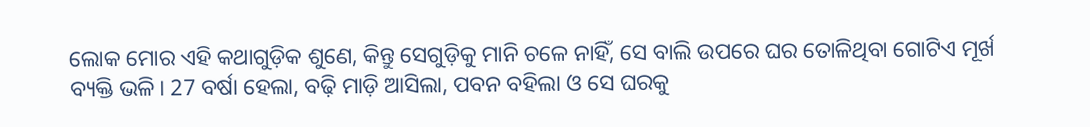ଲୋକ ମୋର ଏହି କଥାଗୁଡ଼ିକ ଶୁଣେ, କିନ୍ତୁ ସେଗୁଡ଼ିକୁ ମାନି ଚଳେ ନାହିଁ, ସେ ବାଲି ଉପରେ ଘର ତୋଳିଥିବା ଗୋଟିଏ ମୂର୍ଖ ବ୍ୟକ୍ତି ଭଳି। 27 ବର୍ଷା ହେଲା, ବଢ଼ି ମାଡ଼ି ଆସିଲା, ପବନ ବହିଲା ଓ ସେ ଘରକୁ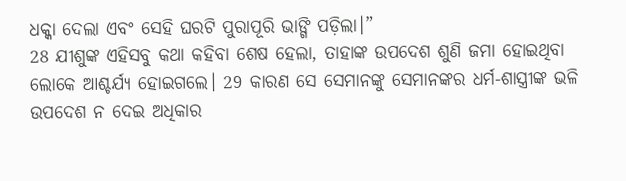ଧକ୍କା ଦେଲା ଏବଂ ସେହି ଘରଟି ପୁରାପୂରି ଭାଙ୍ଗି ପଡ଼ିଲା।”
28 ଯୀଶୁଙ୍କ ଏହିସବୁ କଥା କହିବା ଶେଷ ହେଲା, ତାହାଙ୍କ ଉପଦେଶ ଶୁଣି ଜମା ହୋଇଥିବା ଲୋକେ ଆଶ୍ଚର୍ଯ୍ୟ ହୋଇଗଲେ। 29 କାରଣ ସେ ସେମାନଙ୍କୁ ସେମାନଙ୍କର ଧର୍ମ-ଶାସ୍ତ୍ରୀଙ୍କ ଭଳି ଉପଦେଶ ନ ଦେଇ ଅଧିକାର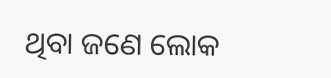ଥିବା ଜଣେ ଲୋକ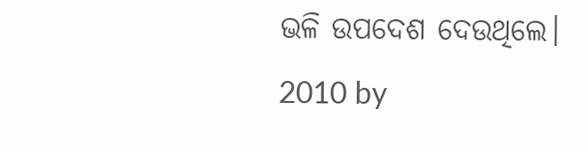ଭଳି ଉପଦେଶ ଦେଉଥିଲେ।
2010 by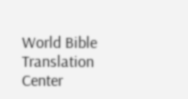World Bible Translation Center